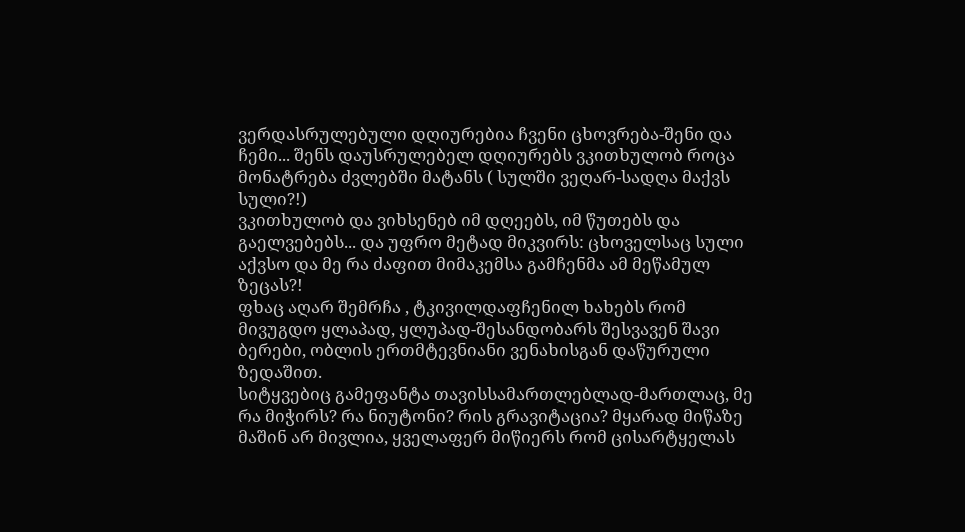ვერდასრულებული დღიურებია ჩვენი ცხოვრება-შენი და ჩემი... შენს დაუსრულებელ დღიურებს ვკითხულობ როცა მონატრება ძვლებში მატანს ( სულში ვეღარ-სადღა მაქვს სული?!)
ვკითხულობ და ვიხსენებ იმ დღეებს, იმ წუთებს და გაელვებებს... და უფრო მეტად მიკვირს: ცხოველსაც სული აქვსო და მე რა ძაფით მიმაკემსა გამჩენმა ამ მეწამულ ზეცას?!
ფხაც აღარ შემრჩა , ტკივილდაფჩენილ ხახებს რომ მივუგდო ყლაპად, ყლუპად-შესანდობარს შესვავენ შავი ბერები, ობლის ერთმტევნიანი ვენახისგან დაწურული ზედაშით.
სიტყვებიც გამეფანტა თავისსამართლებლად-მართლაც, მე რა მიჭირს? რა ნიუტონი? რის გრავიტაცია? მყარად მიწაზე მაშინ არ მივლია, ყველაფერ მიწიერს რომ ცისარტყელას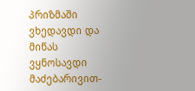პრიზმაში ვხედავდი და მიწას ვყნოსავდი მაძებარივით-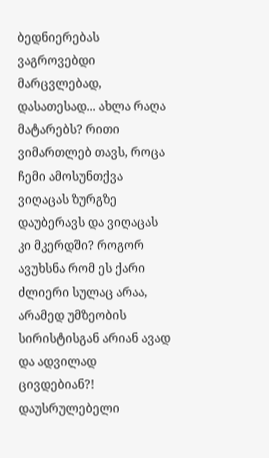ბედნიერებას ვაგროვებდი მარცვლებად, დასათესად... ახლა რაღა მატარებს? რითი ვიმართლებ თავს, როცა ჩემი ამოსუნთქვა ვიღაცას ზურგზე დაუბერავს და ვიღაცას კი მკერდში? როგორ ავუხსნა რომ ეს ქარი ძლიერი სულაც არაა, არამედ უმზეობის სირისტისგან არიან ავად და ადვილად ცივდებიან?!
დაუსრულებელი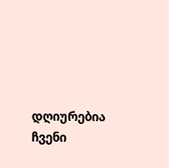დღიურებია ჩვენი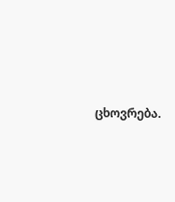ცხოვრება.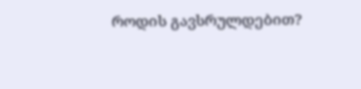როდის გავსრულდებით?